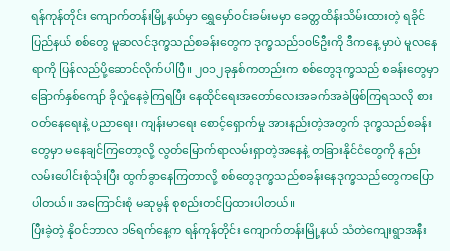ရန်ကုန်တိုင်း ကျောက်တန်းမြို့နယ်မှာ ရွှေမှော်ဝင်းခမ်းမမှာ ခေတ္တထိန်းသိမ်းထားတဲ့ ရခိုင်ပြည်နယ် စစ်တွေ မူဆလင်ဒုက္ခသည်စခန်းတွေက ဒုက္ခသည်၁၀၆ဦးကို ဒီကနေ့ မှာပဲ မူလနေရာကို ပြန်လည်ပို့ဆောင်လိုက်ပါပြီ။ ၂၀၁၂ခုနှစ်ကတည်းက စစ်တွေဒုက္ခသည် စခန်းတွေမှာ ခြောက်နှစ်ကျော် ခိုလှုံနေခဲ့ကြရပြီး နေထိုင်ရေးအတော်လေးအခက်အခဲဖြစ်ကြရသလို စားဝတ်နေရေးနဲ့ ပညာရေး၊ ကျန်းမာရေး စောင့်ရှောက်မှု အားနည်းတဲ့အတွက် ဒုက္ခသည်စခန်းတွေမှာ မနေချင်ကြတော့လို့ လွတ်မြောက်ရာလမ်းရှာတဲ့အနေနဲ့ တခြားနိုင်ငံတွေကို နည်းလမ်းပေါင်းစုံသုံးပြီး ထွက်ခွာနေကြတာလို့ စစ်တွေဒုက္ခသည်စခန်းနေဒုက္ခသည်တွေကပြောပါတယ်။ အကြောင်းစုံ မဆုမွန် စုစည်းတင်ပြထားပါတယ်။
ပြီးခဲ့တဲ့ နိုဝင်ဘာလ ၁၆ရက်နေ့က ရန်ကုန်တိုင်း ကျောက်တန်းမြို့နယ် သံတဲကျေးရွာအနီး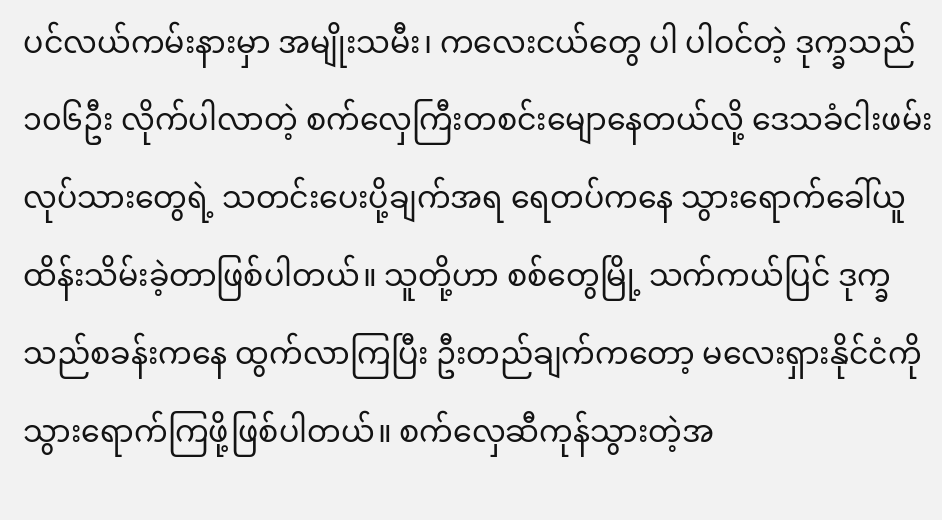ပင်လယ်ကမ်းနားမှာ အမျိုးသမီး၊ ကလေးငယ်တွေ ပါ ပါဝင်တဲ့ ဒုက္ခသည် ၁၀၆ဦး လိုက်ပါလာတဲ့ စက်လှေကြီးတစင်းမျောနေတယ်လို့ ဒေသခံငါးဖမ်းလုပ်သားတွေရဲ့ သတင်းပေးပို့ချက်အရ ရေတပ်ကနေ သွားရောက်ခေါ်ယူ ထိန်းသိမ်းခဲ့တာဖြစ်ပါတယ်။ သူတို့ဟာ စစ်တွေမြို့ သက်ကယ်ပြင် ဒုက္ခသည်စခန်းကနေ ထွက်လာကြပြီး ဦးတည်ချက်ကတော့ မလေးရှားနိုင်ငံကို သွားရောက်ကြဖို့ဖြစ်ပါတယ်။ စက်လှေဆီကုန်သွားတဲ့အ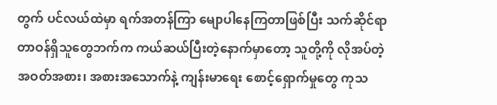တွက် ပင်လယ်ထဲမှာ ရက်အတန်ကြာ မျောပါနေကြတာဖြစ်ပြီး သက်ဆိုင်ရာ တာဝန်ရှိသူတွေဘက်က ကယ်ဆယ်ပြီးတဲ့နောက်မှာတော့ သူတို့ကို လိုအပ်တဲ့အဝတ်အစား၊ အစားအသောက်နဲ့ ကျန်းမာရေး စောင့်ရှောက်မှုတွေ ကုသ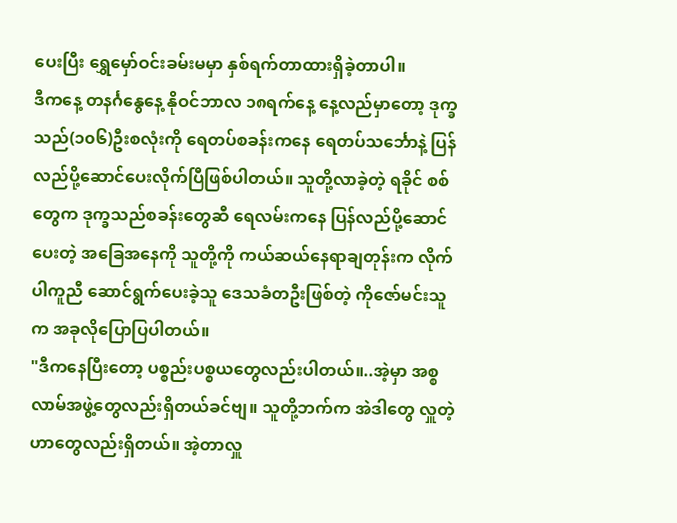ပေးပြီး ရွှေမှော်ဝင်းခမ်းမမှာ နှစ်ရက်တာထားရှိခဲ့တာပါ။
ဒီကနေ့ တနင်္ဂနွေနေ့ နိုဝင်ဘာလ ၁၈ရက်နေ့ နေ့လည်မှာတော့ ဒုက္ခသည်(၁၀၆)ဦးစလုံးကို ရေတပ်စခန်းကနေ ရေတပ်သင်္ဘောနဲ့ ပြန်လည်ပို့ဆောင်ပေးလိုက်ပြီဖြစ်ပါတယ်။ သူတို့လာခဲ့တဲ့ ရခိုင် စစ်တွေက ဒုက္ခသည်စခန်းတွေဆီ ရေလမ်းကနေ ပြန်လည်ပို့ဆောင်ပေးတဲ့ အခြေအနေကို သူတို့ကို ကယ်ဆယ်နေရာချတုန်းက လိုက်ပါကူညီ ဆောင်ရွက်ပေးခဲ့သူ ဒေသခံတဦးဖြစ်တဲ့ ကိုဇော်မင်းသူက အခုလိုပြောပြပါတယ်။
"ဒီကနေပြီးတော့ ပစ္စည်းပစ္စယတွေလည်းပါတယ်။..အဲ့မှာ အစ္စလာမ်အဖွဲ့တွေလည်းရှိတယ်ခင်ဗျ။ သူတို့ဘက်က အဲဒါတွေ လှူတဲ့ဟာတွေလည်းရှိတယ်။ အဲ့တာလှူ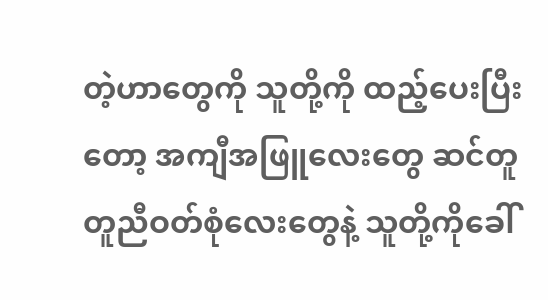တဲ့ဟာတွေကို သူတို့ကို ထည့်ပေးပြီးတော့ အကျီအဖြူလေးတွေ ဆင်တူ တူညီဝတ်စုံလေးတွေနဲ့ သူတို့ကိုခေါ်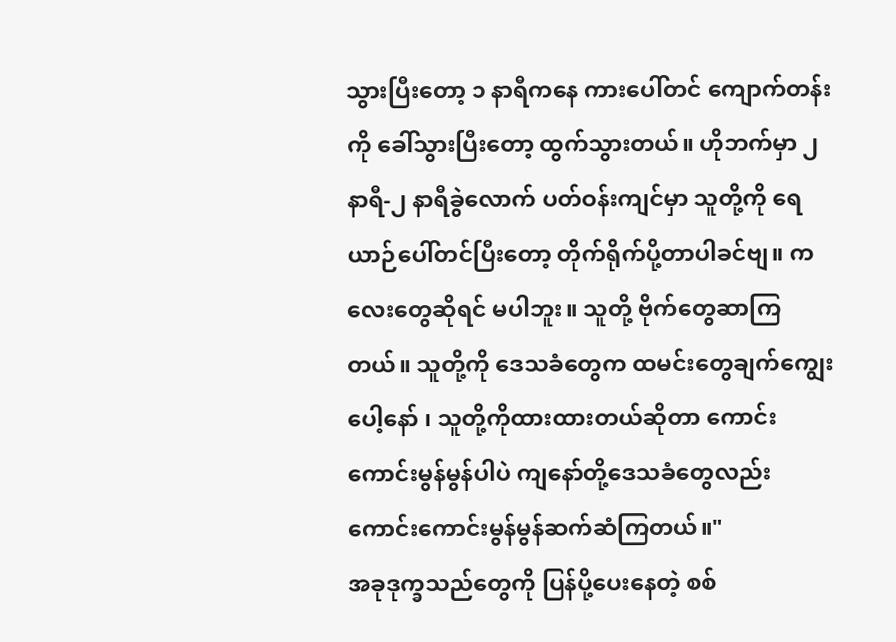သွားပြီးတော့ ၁ နာရီကနေ ကားပေါ်တင် ကျောက်တန်းကို ခေါ်သွားပြီးတော့ ထွက်သွားတယ်။ ဟိုဘက်မှာ ၂နာရီ-၂ နာရီခွဲလောက် ပတ်ဝန်းကျင်မှာ သူတို့ကို ရေယာဉ်ပေါ်တင်ပြီးတော့ တိုက်ရိုက်ပို့တာပါခင်ဗျ။ ကလေးတွေဆိုရင် မပါဘူး။ သူတို့ ဗိုက်တွေဆာကြတယ်။ သူတို့ကို ဒေသခံတွေက ထမင်းတွေချက်ကျွေးပေါ့နော် ၊ သူတို့ကိုထားထားတယ်ဆိုတာ ကောင်းကောင်းမွန်မွန်ပါပဲ ကျနော်တို့ဒေသခံတွေလည်း ကောင်းကောင်းမွန်မွန်ဆက်ဆံကြတယ်။"
အခုဒုက္ခသည်တွေကို ပြန်ပို့ပေးနေတဲ့ စစ်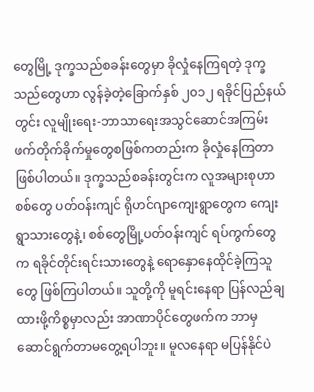တွေမြို့ ဒုက္ခသည်စခန်းတွေမှာ ခိုလှုံနေကြရတဲ့ ဒုက္ခသည်တွေဟာ လွန်ခဲ့တဲ့ခြောက်နှစ် ၂၀၁၂ ရခိုင်ပြည်နယ်တွင်း လူမျိုးရေး-ဘာသာရေးအသွင်ဆောင်အကြမ်းဖက်တိုက်ခိုက်မှုတွေစဖြစ်ကတည်းက ခိုလှုံနေကြတာဖြစ်ပါတယ်။ ဒုက္ခသည်စခန်းတွင်းက လူအများစုဟာ စစ်တွေ ပတ်ဝန်းကျင် ရိုဟင်ဂျာကျေးရွာတွေက ကျေးရွာသားတွေနဲ့၊ စစ်တွေမြို့ပတ်ဝန်းကျင် ရပ်ကွက်တွေက ရခိုင်တိုင်းရင်းသားတွေနဲ့ ရောနှောနေထိုင်ခဲ့ကြသူတွေ ဖြစ်ကြပါတယ်။ သူတို့ကို မူရင်းနေရာ ပြန်လည်ချထားဖို့ကိစ္စမှာလည်း အာဏာပိုင်တွေဖက်က ဘာမှ ဆောင်ရွက်တာမတွေ့ရပါဘူး။ မူလနေရာ မပြန်နိုင်ပဲ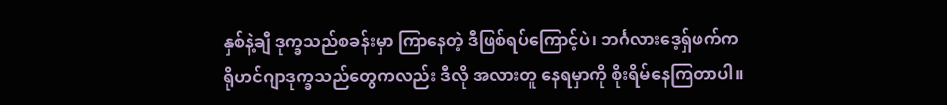နှစ်နဲ့ချီ ဒုက္ခသည်စခန်းမှာ ကြာနေတဲ့ ဒီဖြစ်ရပ်ကြောင့်ပဲ၊ ဘင်္ဂလားဒေ့ရ်ှဖက်က ရိုဟင်ဂျာဒုက္ခသည်တွေကလည်း ဒီလို အလားတူ နေရမှာကို စိုးရိမ်နေကြတာပါ။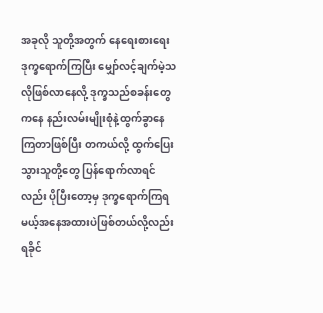အခုလို သူတို့အတွက် နေရေးစားရေး ဒုက္ခရောက်ကြပြီး မျှော်လင့်ချက်မဲ့သလိုဖြစ်လာနေလို့ ဒုက္ခသည်စခန်းတွေကနေ နည်းလမ်းမျိုးစုံနဲ့ထွက်ခွာနေကြတာဖြစ်ပြီး တကယ်လို့ ထွက်ပြေးသွားသူတို့တွေ ပြန်ရောက်လာရင်လည်း ပိုပြီးတော့မှ ဒုက္ခရောက်ကြရမယ့်အနေအထားပဲဖြစ်တယ်လို့လည်း ရခိုင်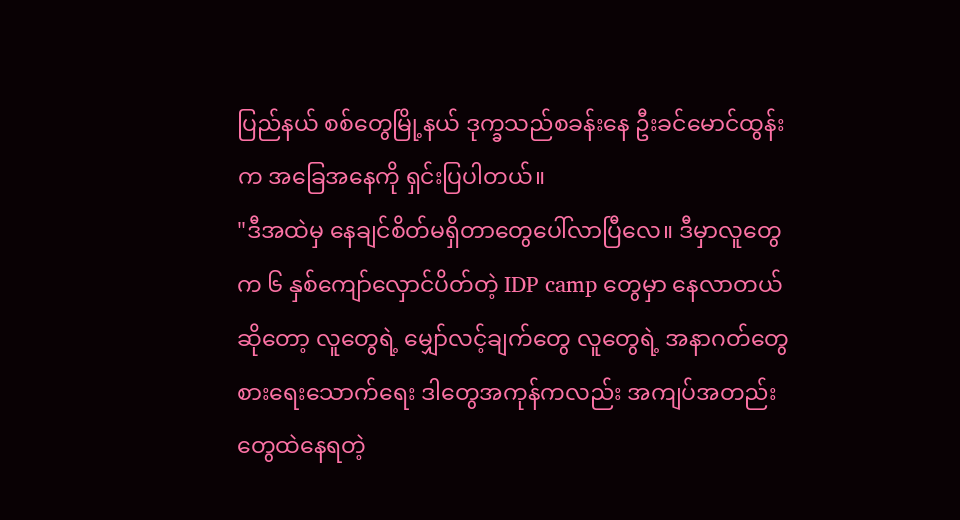ပြည်နယ် စစ်တွေမြို့နယ် ဒုက္ခသည်စခန်းနေ ဦးခင်မောင်ထွန်းက အခြေအနေကို ရှင်းပြပါတယ်။
"ဒီအထဲမှ နေချင်စိတ်မရှိတာတွေပေါ်လာပြီလေ။ ဒီမှာလူတွေက ၆ နှစ်ကျော်လှောင်ပိတ်တဲ့ IDP camp တွေမှာ နေလာတယ်ဆိုတော့ လူတွေရဲ့ မျှော်လင့်ချက်တွေ လူတွေရဲ့ အနာဂတ်တွေ စားရေးသောက်ရေး ဒါတွေအကုန်ကလည်း အကျပ်အတည်းတွေထဲနေရတဲ့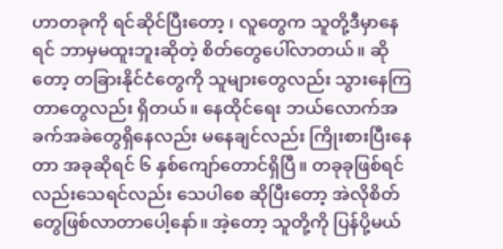ဟာတခုကို ရင်ဆိုင်ပြီးတော့ ၊ လူတွေက သူတို့ဒီမှာနေရင် ဘာမှမထူးဘူးဆိုတဲ့ စိတ်တွေပေါ်လာတယ်။ ဆိုတော့ တခြားနိုင်ငံတွေကို သူများတွေလည်း သွားနေကြတာတွေလည်း ရှိတယ်။ နေထိုင်ရေး ဘယ်လောက်အခက်အခဲတွေရှိနေလည်း မနေချင်လည်း ကြိုးစားပြီးနေတာ အခုဆိုရင် ၆ နှစ်ကျော်တောင်ရှိပြီ။ တခုခုဖြစ်ရင်လည်းသေရင်လည်း သေပါစေ ဆိုပြီးတော့ အဲလိုစိတ်တွေဖြစ်လာတာပေါ့နော်။ အဲ့တော့ သူတို့ကို ပြန်ပို့မယ်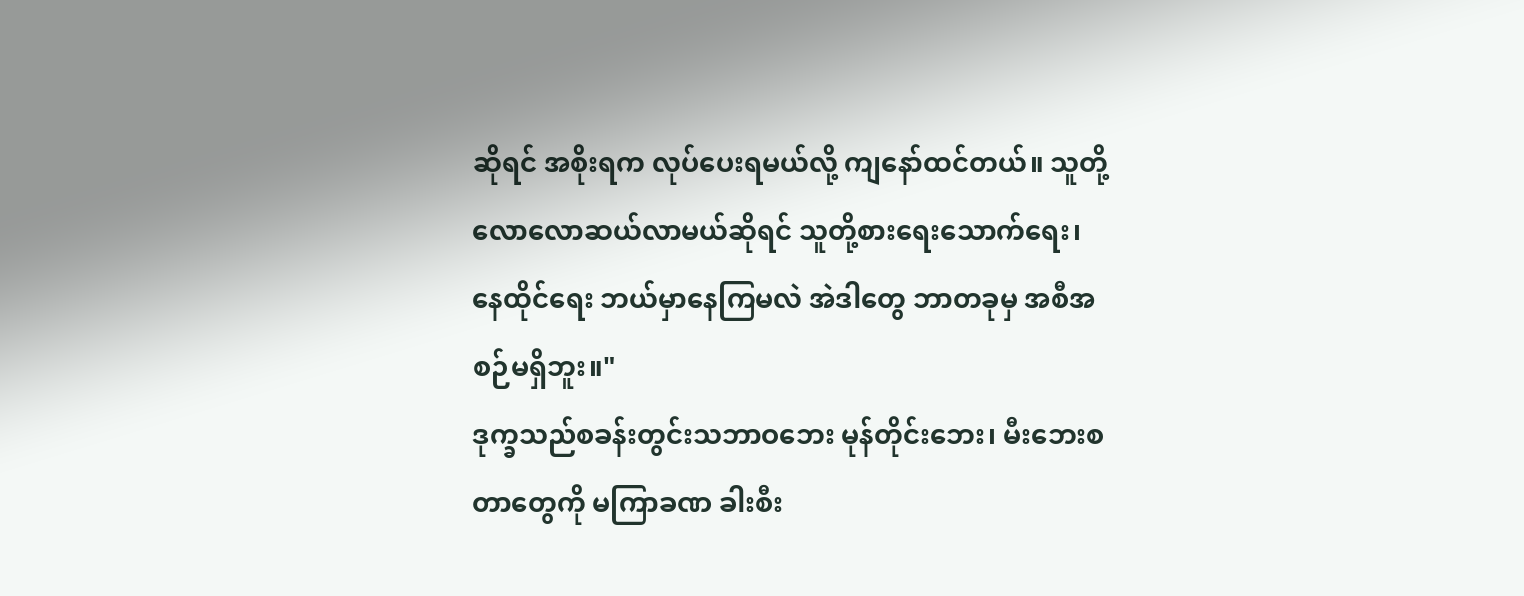ဆိုရင် အစိုးရက လုပ်ပေးရမယ်လို့ ကျနော်ထင်တယ်။ သူတို့လောလောဆယ်လာမယ်ဆိုရင် သူတို့စားရေးသောက်ရေး၊ နေထိုင်ရေး ဘယ်မှာနေကြမလဲ အဲဒါတွေ ဘာတခုမှ အစီအစဉ်မရှိဘူး။"
ဒုက္ခသည်စခန်းတွင်းသဘာဝဘေး မုန်တိုင်းဘေး၊ မီးဘေးစတာတွေကို မကြာခဏ ခါးစီး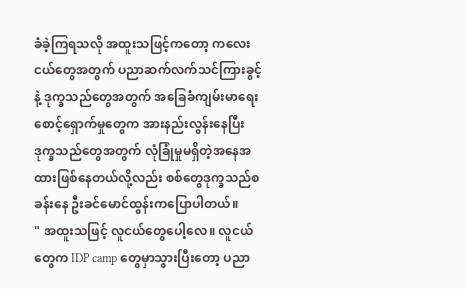ခံခဲ့ကြရသလို အထူးသဖြင့်ကတော့ ကလေးငယ်တွေအတွက် ပညာဆက်လက်သင်ကြားခွင့်နဲ့ ဒုက္ခသည်တွေအတွက် အခြေခံကျမ်းမာရေး စောင့်ရှောက်မှုတွေက အားနည်းလွန်းနေပြီး ဒုက္ခသည်တွေအတွက် လုံခြုံမှုမရှိတဲ့အနေအထားဖြစ်နေတယ်လို့လည်း စစ်တွေဒုက္ခသည်စခန်းနေ ဦးခင်မောင်ထွန်းကပြောပါတယ်။
" အထူးသဖြင့် လူငယ်တွေပေါ့လေ။ လူငယ်တွေက IDP camp တွေမှာသွားပြီးတော့ ပညာ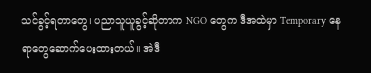သင်ခွင့်ရတာတွေ၊ ပညာသူယူခွင့်ဆိုတာက NGO တွေက ဒီအထဲမှာ Temporary နေရာတွေဆောက်ပေးထားတယ်။ အဲဒီ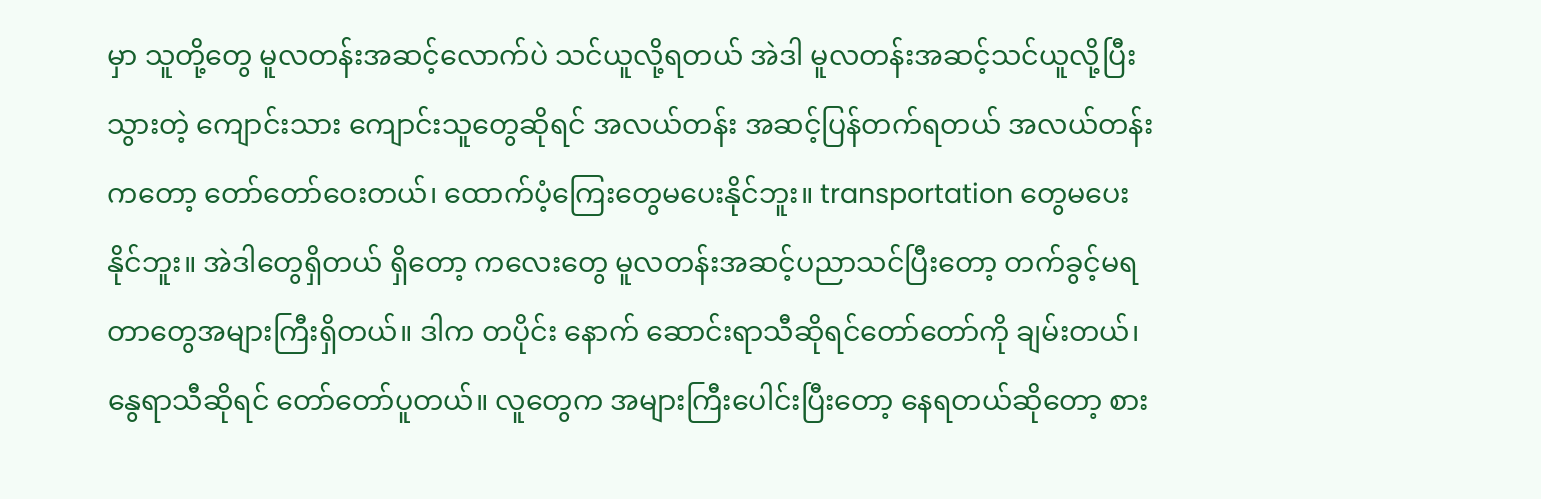မှာ သူတို့တွေ မူလတန်းအဆင့်လောက်ပဲ သင်ယူလို့ရတယ် အဲဒါ မူလတန်းအဆင့်သင်ယူလို့ပြီးသွားတဲ့ ကျောင်းသား ကျောင်းသူတွေဆိုရင် အလယ်တန်း အဆင့်ပြန်တက်ရတယ် အလယ်တန်းကတော့ တော်တော်ဝေးတယ်၊ ထောက်ပံ့ကြေးတွေမပေးနိုင်ဘူး။ transportation တွေမပေးနိုင်ဘူး။ အဲဒါတွေရှိတယ် ရှိတော့ ကလေးတွေ မူလတန်းအဆင့်ပညာသင်ပြီးတော့ တက်ခွင့်မရတာတွေအများကြီးရှိတယ်။ ဒါက တပိုင်း နောက် ဆောင်းရာသီဆိုရင်တော်တော်ကို ချမ်းတယ်၊ နွေရာသီဆိုရင် တော်တော်ပူတယ်။ လူတွေက အများကြီးပေါင်းပြီးတော့ နေရတယ်ဆိုတော့ စား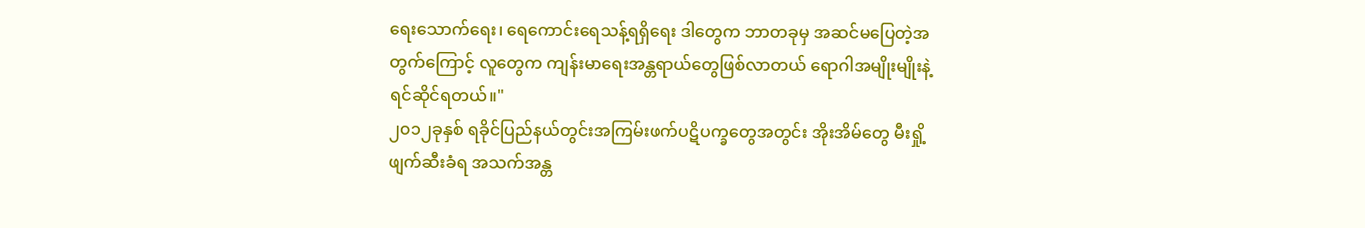ရေးသောက်ရေး၊ ရေကောင်းရေသန့်ရရှိရေး ဒါတွေက ဘာတခုမှ အဆင်မပြေတဲ့အတွက်ကြောင့် လူတွေက ကျန်းမာရေးအန္တရာယ်တွေဖြစ်လာတယ် ရောဂါအမျိုးမျိုးနဲ့ ရင်ဆိုင်ရတယ်။"
၂၀၁၂ခုနှစ် ရခိုင်ပြည်နယ်တွင်းအကြမ်းဖက်ပဋိပက္ခတွေအတွင်း အိုးအိမ်တွေ မီးရှို့ဖျက်ဆီးခံရ အသက်အန္တ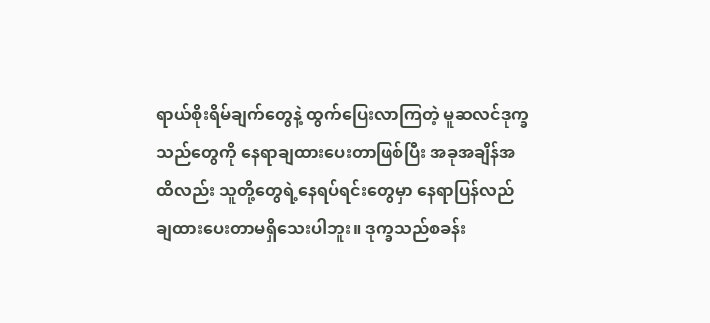ရာယ်စိုးရိမ်ချက်တွေနဲ့ ထွက်ပြေးလာကြတဲ့ မူဆလင်ဒုက္ခသည်တွေကို နေရာချထားပေးတာဖြစ်ပြီး အခုအချိန်အထိလည်း သူတို့တွေရဲ့နေရပ်ရင်းတွေမှာ နေရာပြန်လည်ချထားပေးတာမရှိသေးပါဘူး။ ဒုက္ခသည်စခန်း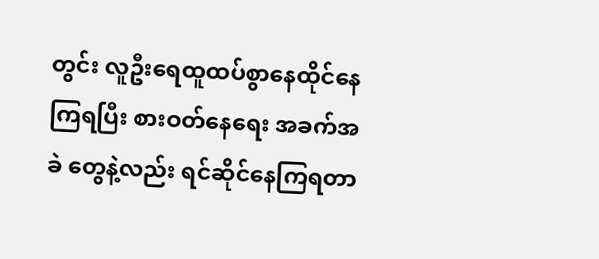တွင်း လူဦးရေထူထပ်စွာနေထိုင်နေကြရပြီး စားဝတ်နေရေး အခက်အခဲ တွေနဲ့လည်း ရင်ဆိုင်နေကြရတာ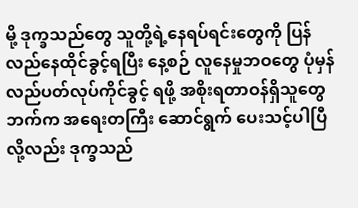မို့ ဒုက္ခသည်တွေ သူတို့ရဲ့နေရပ်ရင်းတွေကို ပြန်လည်နေထိုင်ခွင့်ရပြီး နေ့စဉ် လူနေမှုဘဝတွေ ပုံမှန် လည်ပတ်လုပ်ကိုင်ခွင့် ရဖို့ အစိုးရတာဝန်ရှိသူတွေဘက်က အရေးတကြီး ဆောင်ရွက် ပေးသင့်ပါပြီလို့လည်း ဒုက္ခသည်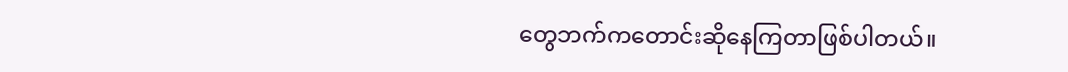တွေဘက်ကတောင်းဆိုနေကြတာဖြစ်ပါတယ်။